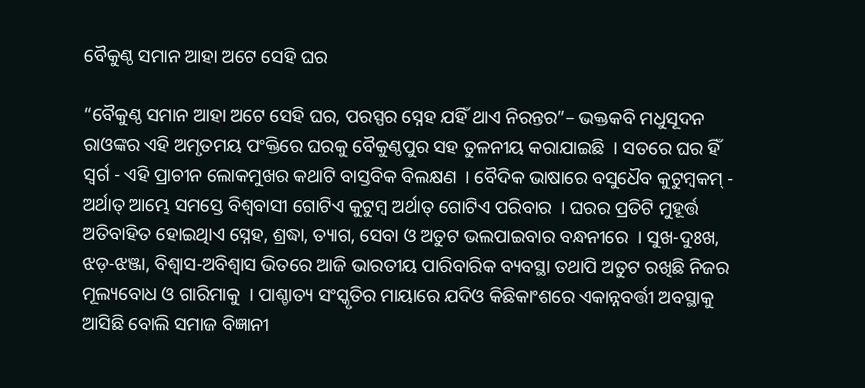ବୈକୁଣ୍ଠ ସମାନ ଆହା ଅଟେ ସେହି ଘର

“ବୈକୁଣ୍ଠ ସମାନ ଆହା ଅଟେ ସେହି ଘର, ପରସ୍ପର ସ୍ନେହ ଯହିଁ ଥାଏ ନିରନ୍ତର”– ଭକ୍ତକବି ମଧୁସୂଦନ ରାଓଙ୍କର ଏହି ଅମୃତମୟ ପଂକ୍ତିରେ ଘରକୁ ବୈକୁଣ୍ଠପୁର ସହ ତୁଳନୀୟ କରାଯାଇଛି  । ସତରେ ଘର ହିଁ ସ୍ୱର୍ଗ - ଏହି ପ୍ରାଚୀନ ଲୋକମୁଖର କଥାଟି ବାସ୍ତବିକ ବିଲକ୍ଷଣ  । ବୈଦିକ ଭାଷାରେ ବସୁଧୈବ କୁଟୁମ୍ବକମ୍ - ଅର୍ଥାତ୍ ଆମ୍ଭେ ସମସ୍ତେ ବିଶ୍ୱବାସୀ ଗୋଟିଏ କୁଟୁମ୍ବ ଅର୍ଥାତ୍ ଗୋଟିଏ ପରିବାର  । ଘରର ପ୍ରତିଟି ମୁହୂର୍ତ୍ତ ଅତିବାହିତ ହୋଇଥିାଏ ସ୍ନେହ, ଶ୍ରଦ୍ଧା, ତ୍ୟାଗ, ସେବା ଓ ଅତୁଟ ଭଲପାଇବାର ବନ୍ଧନୀରେ  । ସୁଖ-ଦୁଃଖ, ଝଡ଼-ଝଞ୍ଜା, ବିଶ୍ୱାସ-ଅବିଶ୍ୱାସ ଭିତରେ ଆଜି ଭାରତୀୟ ପାରିବାରିକ ବ୍ୟବସ୍ଥା ତଥାପି ଅତୁଟ ରଖିଛି ନିଜର ମୂଲ୍ୟବୋଧ ଓ ଗାରିମାକୁ  । ପାଶ୍ଚାତ୍ୟ ସଂସ୍କୃତିର ମାୟାରେ ଯଦିଓ କିଛିକାଂଶରେ ଏକାନ୍ନବର୍ତ୍ତୀ ଅବସ୍ଥାକୁ ଆସିଛି ବୋଲି ସମାଜ ବିଜ୍ଞାନୀ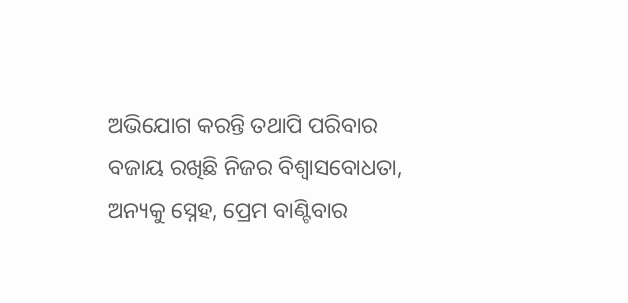ଅଭିଯୋଗ କରନ୍ତି ତଥାପି ପରିବାର ବଜାୟ ରଖିଛି ନିଜର ବିଶ୍ୱାସବୋଧତା, ଅନ୍ୟକୁ ସ୍ନେହ, ପ୍ରେମ ବାଣ୍ଟିବାର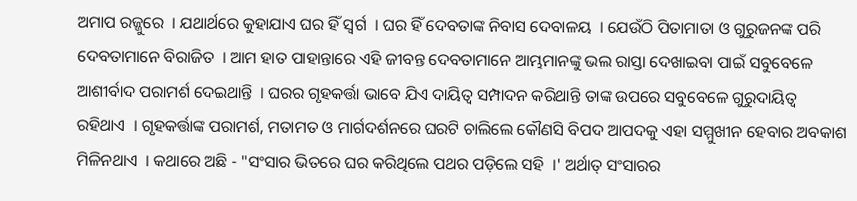ଅମାପ ରଜ୍ଜୁରେ  । ଯଥାର୍ଥରେ କୁହାଯାଏ ଘର ହିଁ ସ୍ୱର୍ଗ  । ଘର ହିଁ ଦେବତାଙ୍କ ନିବାସ ଦେବାଳୟ  । ଯେଉଁଠି ପିତାମାତା ଓ ଗୁରୁଜନଙ୍କ ପରି ଦେବତାମାନେ ବିରାଜିତ  । ଆମ ହାତ ପାହାନ୍ତାରେ ଏହି ଜୀବନ୍ତ ଦେବତାମାନେ ଆମ୍ଭମାନଙ୍କୁ ଭଲ ରାସ୍ତା ଦେଖାଇବା ପାଇଁ ସବୁବେଳେ ଆଶୀର୍ବାଦ ପରାମର୍ଶ ଦେଇଥାନ୍ତି  । ଘରର ଗୃହକର୍ତ୍ତା ଭାବେ ଯିଏ ଦାୟିତ୍ୱ ସମ୍ପାଦନ କରିଥାନ୍ତି ତାଙ୍କ ଉପରେ ସବୁବେଳେ ଗୁରୁଦାୟିତ୍ୱ ରହିଥାଏ  । ଗୃହକର୍ତ୍ତାଙ୍କ ପରାମର୍ଶ, ମତାମତ ଓ ମାର୍ଗଦର୍ଶନରେ ଘରଟି ଚାଲିଲେ କୌଣସି ବିପଦ ଆପଦକୁ ଏହା ସମ୍ମୁଖୀନ ହେବାର ଅବକାଶ ମିଳିନଥାଏ  । କଥାରେ ଅଛି - "ସଂସାର ଭିତରେ ଘର କରିଥିଲେ ପଥର ପଡ଼ିଲେ ସହି  ।' ଅର୍ଥାତ୍ ସଂସାରର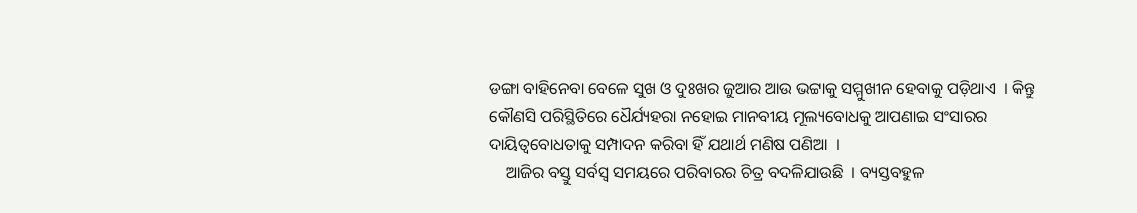ଡଙ୍ଗା ବାହିନେବା ବେଳେ ସୁଖ ଓ ଦୁଃଖର ଜୁଆର ଆଉ ଭଟ୍ଟାକୁ ସମ୍ମୁଖୀନ ହେବାକୁ ପଡ଼ିଥାଏ  । କିନ୍ତୁ କୌଣସି ପରିସ୍ଥିତିରେ ଧୈର୍ଯ୍ୟହରା ନହୋଇ ମାନବୀୟ ମୂଲ୍ୟବୋଧକୁ ଆପଣାଇ ସଂସାରର ଦାୟିତ୍ୱବୋଧତାକୁ ସମ୍ପାଦନ କରିବା ହିଁ ଯଥାର୍ଥ ମଣିଷ ପଣିଆ  ।
    ଆଜିର ବସ୍ତୁ ସର୍ବସ୍ୱ ସମୟରେ ପରିବାରର ଚିତ୍ର ବଦଳିଯାଉଛି  । ବ୍ୟସ୍ତବହୁଳ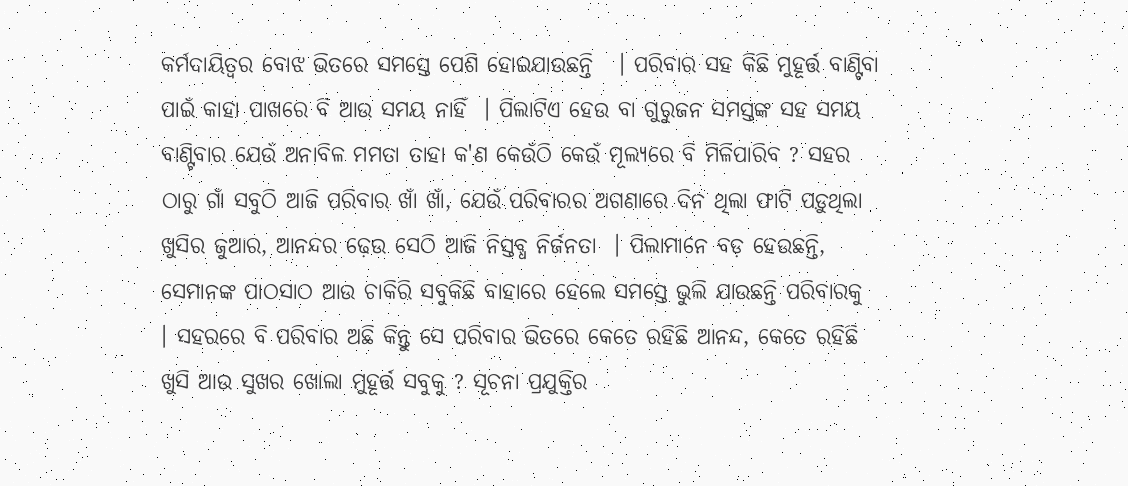କର୍ମଦାୟିତ୍ୱର ବୋଝ ଭିତରେ ସମସ୍ତେ ପେଶି ହୋଇଯାଉଛନ୍ତି   । ପରିବାର ସହ କିଛି ମୁହୂର୍ତ୍ତ ବାଣ୍ଟିବା ପାଇଁ କାହା ପାଖରେ ବି ଆଉ ସମୟ ନାହିଁ  । ପିଲାଟିଏ ହେଉ ବା ଗୁରୁଜନ ସମସ୍ତଙ୍କ ସହ ସମୟ ବାଣ୍ଟିବାର ଯେଉଁ ଅନାବିଳ ମମତା ତାହା କ'ଣ କେଉଁଠି କେଉଁ ମୂଲ୍ୟରେ ବି ମିଳିପାରିବ ? ସହର ଠାରୁ ଗାଁ ସବୁଠି ଆଜି ପରିବାର ଖାଁ ଖାଁ, ଯେଉଁ ପରିବାରର ଅଗଣାରେ ଦିନ ଥିଲା ଫାଟି ପଡ଼ୁଥିଲା ଖୁସିର ଜୁଆର, ଆନନ୍ଦର ଢ଼େଉ ସେଠି ଆଜି ନିସ୍ତବ୍ଧ ନିର୍ଜନତା  । ପିଲାମାନେ ବଡ଼ ହେଉଛନ୍ତି, ସେମାନଙ୍କ ପାଠସାଠ ଆଉ ଚାକିରି ସବୁକିଛି ବାହାରେ ହେଲେ ସମସ୍ତେ ଭୁଲି ଯାଉଛନ୍ତି ପରିବାରକୁ  । ସହରରେ ବି ପରିବାର ଅଛି କିନ୍ତୁ ସେ ପରିବାର ଭିତରେ କେତେ ରହିଛି ଆନନ୍ଦ, କେତେ ରହିଛି ଖୁସି ଆଉ ସୁଖର ଖୋଲା ମୁହୂର୍ତ୍ତ ସବୁକୁ ? ସୂଚନା ପ୍ରଯୁକ୍ତିର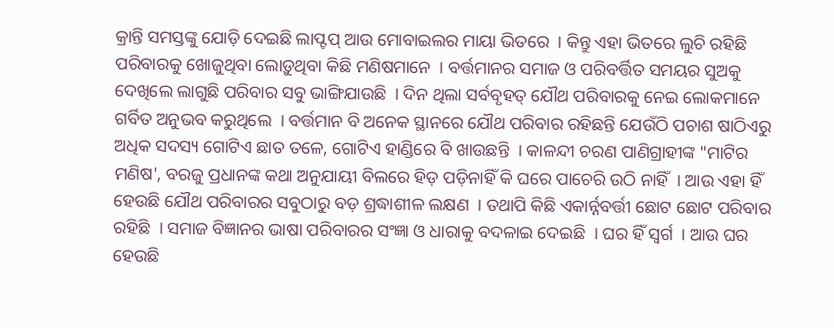କ୍ରାନ୍ତି ସମସ୍ତଙ୍କୁ ଯୋଡ଼ି ଦେଇଛି ଲାପ୍ଟପ୍ ଆଉ ମୋବାଇଲର ମାୟା ଭିତରେ  । କିନ୍ତୁ ଏହା ଭିତରେ ଲୁଚି ରହିଛି ପରିବାରକୁ ଖୋଜୁଥିବା ଲୋଡ଼ୁଥିବା କିଛି ମଣିଷମାନେ  । ବର୍ତ୍ତମାନର ସମାଜ ଓ ପରିବର୍ତ୍ତିତ ସମୟର ସୁଅକୁ ଦେଖିଲେ ଲାଗୁଛି ପରିବାର ସବୁ ଭାଙ୍ଗିଯାଉଛି  । ଦିନ ଥିଲା ସର୍ବବୃହତ୍ ଯୌଥ ପରିବାରକୁ ନେଇ ଲୋକମାନେ ଗର୍ବିତ ଅନୁଭବ କରୁଥିଲେ  । ବର୍ତ୍ତମାନ ବି ଅନେକ ସ୍ଥାନରେ ଯୌଥ ପରିବାର ରହିଛନ୍ତି ଯେଉଁଠି ପଚାଶ ଷାଠିଏରୁ ଅଧିକ ସଦସ୍ୟ ଗୋଟିଏ ଛାତ ତଳେ, ଗୋଟିଏ ହାଣ୍ଡିରେ ବି ଖାଉଛନ୍ତି  । କାଳନ୍ଦୀ ଚରଣ ପାଣିଗ୍ରାହୀଙ୍କ "ମାଟିର ମଣିଷ', ବରଜୁ ପ୍ରଧାନଙ୍କ କଥା ଅନୁଯାୟୀ ବିଲରେ ହିଡ଼ ପଡ଼ିନାହିଁ କି ଘରେ ପାଚେରି ଉଠି ନାହିଁ  । ଆଉ ଏହା ହିଁ ହେଉଛି ଯୌଥ ପରିବାରର ସବୁଠାରୁ ବଡ଼ ଶ୍ରଦ୍ଧାଶୀଳ ଲକ୍ଷଣ  । ତଥାପି କିଛି ଏକାର୍ନ୍ନବର୍ତ୍ତୀ ଛୋଟ ଛୋଟ ପରିବାର ରହିଛି  । ସମାଜ ବିଜ୍ଞାନର ଭାଷା ପରିବାରର ସଂଜ୍ଞା ଓ ଧାରାକୁ ବଦଳାଇ ଦେଇଛି  । ଘର ହିଁ ସ୍ୱର୍ଗ  । ଆଉ ଘର ହେଉଛି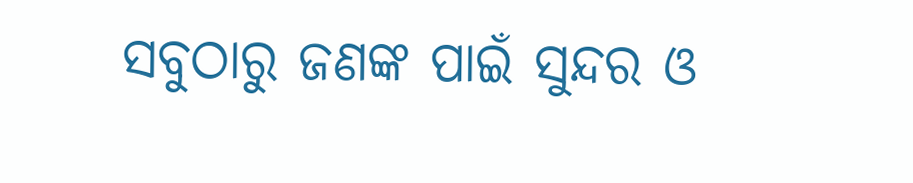ସବୁଠାରୁ ଜଣଙ୍କ ପାଇଁ ସୁନ୍ଦର ଓ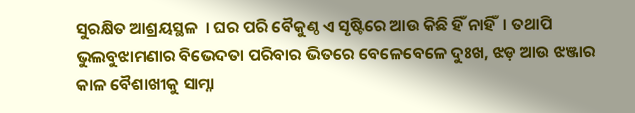ସୁରକ୍ଷିତ ଆଶ୍ରୟସ୍ଥଳ  । ଘର ପରି ବୈକୁଣ୍ଠ ଏ ସୃଷ୍ଟିରେ ଆଉ କିଛି ହିଁ ନାହିଁ  । ତଥାପି ଭୁଲବୁଝାମଣାର ବିଭେଦତା ପରିବାର ଭିତରେ ବେଳେବେଳେ ଦୁଃଖ, ଝଡ଼ ଆଉ ଝଞ୍ଜାର କାଳ ବୈଶାଖୀକୁ ସାମ୍ନା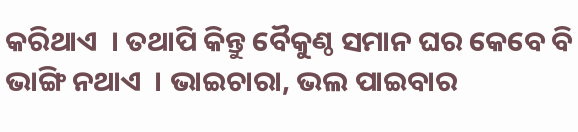କରିଥାଏ  । ତଥାପି କିନ୍ତୁ ବୈକୁଣ୍ଠ ସମାନ ଘର କେବେ ବି ଭାଙ୍ଗି ନଥାଏ  । ଭାଇଚାରା, ଭଲ ପାଇବାର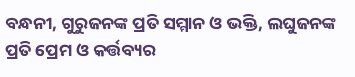ବନ୍ଧନୀ, ଗୁରୁଜନଙ୍କ ପ୍ରତି ସମ୍ମାନ ଓ ଭକ୍ତି, ଲଘୁଜନଙ୍କ ପ୍ରତି ପ୍ରେମ ଓ କର୍ତ୍ତବ୍ୟର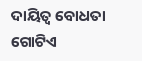ଦାୟିତ୍ୱ ବୋଧତା ଗୋଟିଏ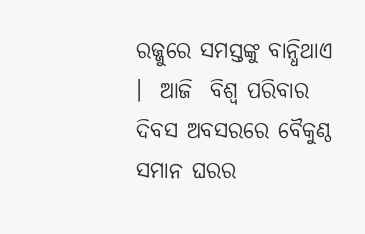ରଜ୍ଜୁରେ ସମସ୍ତଙ୍କୁ ବାନ୍ଧିଥାଏ  ।  ଆଜି  ବିଶ୍ୱ ପରିବାର ଦିବସ ଅବସରରେ ବୈକୁଣ୍ଠ ସମାନ ଘରର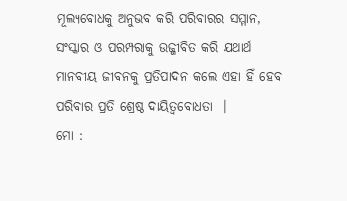ମୂଲ୍ୟବୋଧକୁ ଅନୁଭବ କରି ପରିବାରର ସମ୍ମାନ, ସଂସ୍କାର ଓ ପରମ୍ପରାକୁ ଉଜ୍ଜୀବିତ କରି ଯଥାର୍ଥ ମାନବୀୟ ଜୀବନକୁ ପ୍ରତିପାଦନ କଲେ ଏହା ହିଁ ହେବ ପରିବାର ପ୍ରତି ଶ୍ରେଷ୍ଠ ଦାୟିତ୍ୱବୋଧତା  ।
ମୋ :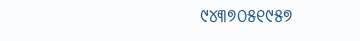୯୪୩୭୦୫୧୯୫୭